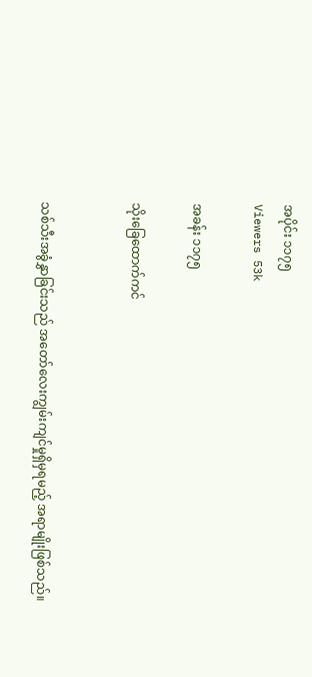အပိုင်း ၁၁၇၅
Viewers 53k

အခန်း ၁၁၇၅

သိုးခြေထောက်ကင်


သစ်သီးအခွံနွှာခြင်းသည် အတော်လေးကျွမ်းကျင်မှုရှိမှရမည့် အရာမျိုးဖြစ်သည်။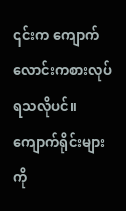၎င်းက ကျောက်လောင်းကစားလုပ်ရသလိုပင်။ ကျောက်ရိုင်းများကို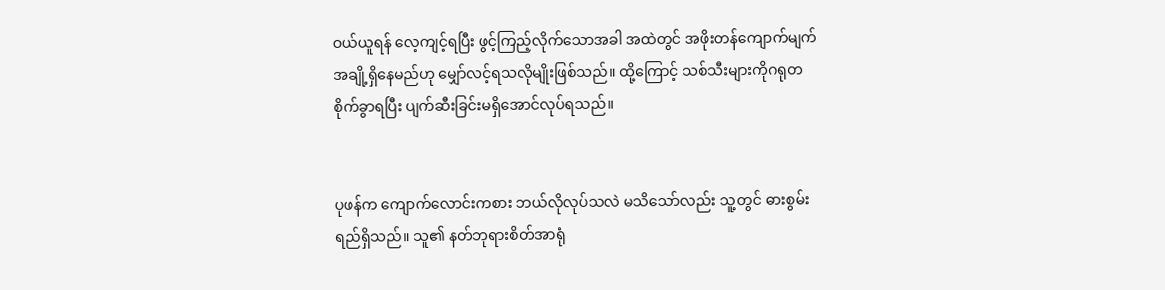ဝယ်ယူရန် လေ့ကျင့်ရပြီး ဖွင့်ကြည့်လိုက်သောအခါ အထဲတွင် အဖိုးတန်ကျောက်မျက်အချို့ရှိနေမည်ဟု မျှော်လင့်ရသလိုမျိုးဖြစ်သည်။ ထို့ကြောင့် သစ်သီးများကိုဂရုတစိုက်ခွာရပြီး ပျက်ဆီးခြင်းမရှိအောင်လုပ်ရသည်။


ပုဖန်က ကျောက်လောင်းကစား ဘယ်လိုလုပ်သလဲ မသိသော်လည်း သူ့တွင် ဓားစွမ်းရည်ရှိသည်။ သူ၏ နတ်ဘုရားစိတ်အာရုံ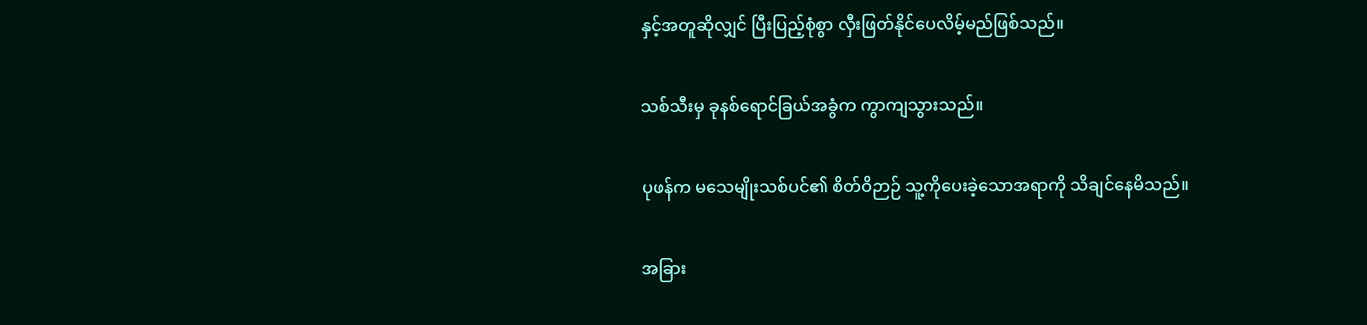နှင့်အတူဆိုလျှင် ပြီးပြည့်စုံစွာ လှီးဖြတ်နိုင်ပေလိမ့်မည်ဖြစ်သည်။


သစ်သီးမှ ခုနစ်ရောင်ခြယ်အခွံက ကွာကျသွားသည်။


ပုဖန်က မသေမျိုးသစ်ပင်၏ စိတ်ဝိဉာဉ် သူ့ကိုပေးခဲ့သောအရာကို သိချင်နေမိသည်။


အခြား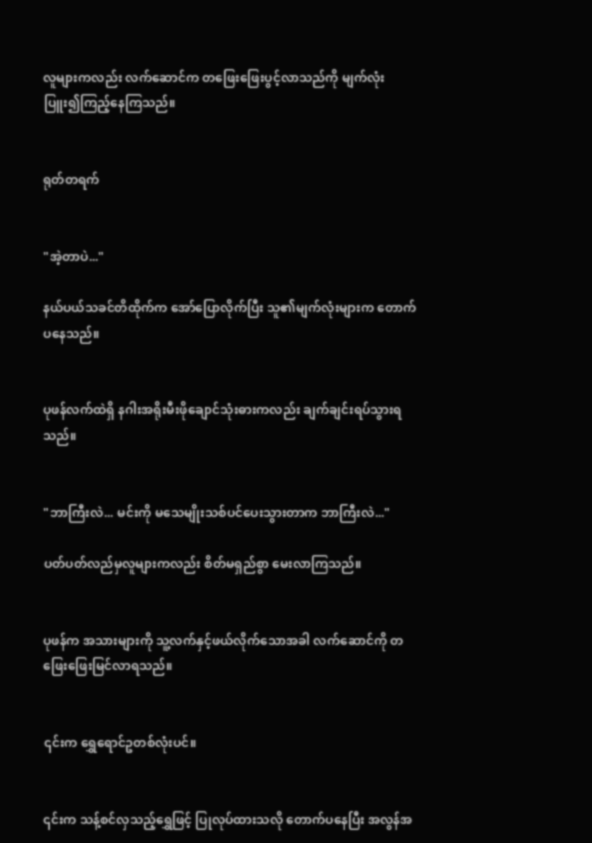လူများကလည်း လက်ဆောင်က တဖြေးဖြေးပွင့်လာသည်ကို မျက်လုံးပြူး၍ကြည့်နေကြသည်။


ရုတ်တရက်


"အဲ့တာပဲ..."

နယ်ပယ်သခင်တိထိုက်က အော်ပြောလိုက်ပြီး သူ၏မျက်လုံးများက တောက်ပနေသည်။


ပုဖန်လက်ထဲရှိ နဂါးအရိုးမီးဖိုချောင်သုံးဓားကလည်း ချက်ချင်းရပ်သွားရသည်။


"ဘာကြီးလဲ... မင်းကို မသေမျိုးသစ်ပင်ပေးသွားတာက ဘာကြီးလဲ..."

ပတ်ပတ်လည်မှလူများကလည်း စိတ်မရှည်စွာ မေးလာကြသည်။


ပုဖန်က အသားများကို သူ့လက်နှင့်ဖယ်လိုက်သောအခါ လက်ဆောင်ကို တဖြေးဖြေးမြင်လာရသည်။


၎င်းက ရွှေရောင်ဥတစ်လုံးပင်။


၎င်းက သန့်စင်လှသည့်ရွှေဖြင့် ပြုလုပ်ထားသလို တောက်ပနေပြီး အလွန်အ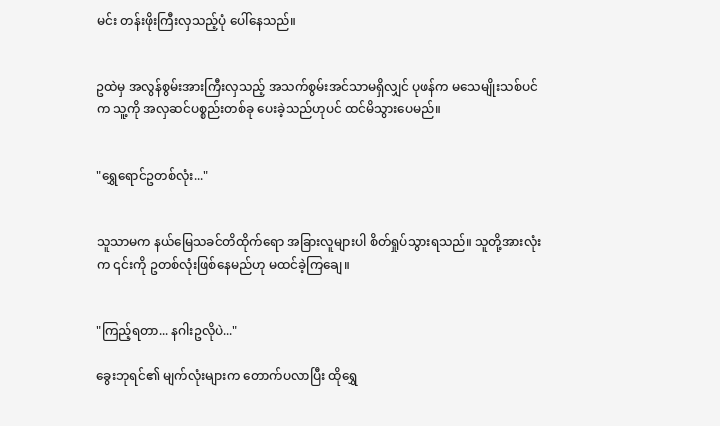မင်း တန်းဖိုးကြီးလှသည့်ပုံ ပေါ်နေသည်။


ဥထဲမှ အလွန်စွမ်းအားကြီးလှသည့် အသက်စွမ်းအင်သာမရှိလျှင် ပုဖန်က မသေမျိုးသစ်ပင်က သူ့ကို အလှဆင်ပစ္စည်းတစ်ခု ပေးခဲ့သည်ဟုပင် ထင်မိသွားပေမည်။


"ရွှေရောင်ဥတစ်လုံး..."


သူသာမက နယ်မြေသခင်တိထိုက်ရော အခြားလူများပါ စိတ်ရှုပ်သွားရသည်။ သူတို့အားလုံးက ၎င်းကို ဥတစ်လုံးဖြစ်နေမည်ဟု မထင်ခဲ့ကြချေ။


"ကြည့်ရတာ... နဂါးဥလိုပဲ..."

ခွေးဘုရင်၏ မျက်လုံးများက တောက်ပလာပြီး ထိုရွှေ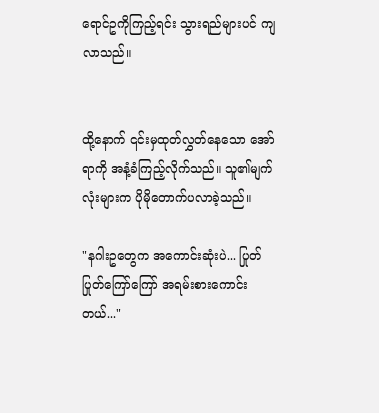ရောင်ဥကိုကြည့်ရင်း သွားရည်များပင် ကျလာသည်။


ထို့နောက် ၎င်းမှထုတ်လွှတ်နေသော အော်ရာကို အနံ့ခံကြည့်လိုက်သည်။ သူ၏မျက်လုံးများက ပိုမိုတောက်ပလာခဲ့သည်။

"နဂါးဥတွေက အကောင်းဆုံးပဲ... ပြုတ်ပြုတ်ကြော်ကြော် အရမ်းစားကောင်းတယ်..."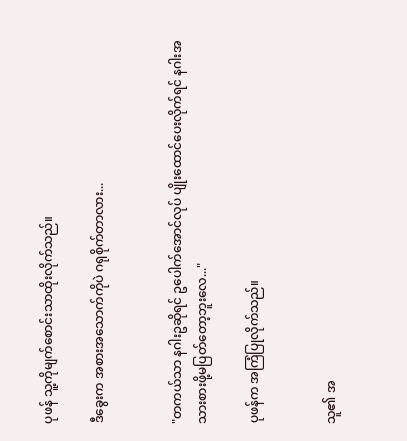ပုဖန် သူ့ကိုမျက်စောင်းသာထိုးလိုက်သည်။

ဒီခွေးက အစားအသောက်ကိုပဲ ဂရုစိုက်တာလား...


"တကယ်သာ နဂါးဥဆိုရင် ဥပေါက်အောင်လုပ် ပျိုးထောင်ပေးလိုက်ရင် နဂါးအသားစားဖို့မပြတ်တော့ဘူးလေ..."

ပုဖန်က အကြံပြုလိုက်သည်။


သူ၏ အ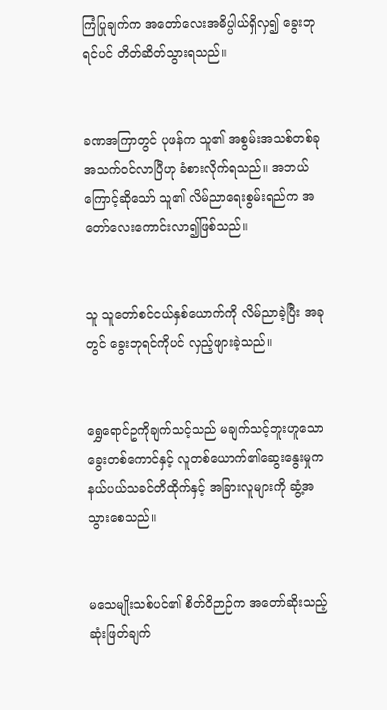ကြံပြုချက်က အတော်လေးအဓိပ္ပါယ်ရှိလှ၍ ခွေးဘုရင်ပင် တိတ်ဆိတ်သွားရသည်။


ခဏအကြာတွင် ပုဖန်က သူ၏ အစွမ်းအသစ်တစ်ခု အသက်ဝင်လာပြီဟု ခံစားလိုက်ရသည်။ အဘယ်ကြောင့်ဆိုသော် သူ၏ လိမ်ညာရေးစွမ်းရည်က အတော်လေးကောင်းလာ၍ဖြစ်သည်။


သူ သူတော်စင်ငယ်နှစ်ယောက်ကို လိမ်ညာခဲ့ပြီး အခုတွင် ခွေးဘုရင်ကိုပင် လှည့်ဖျားခဲ့သည်။


ရွှေရောင်ဥကိုချက်သင့်သည် မချက်သင့်ဘူးဟူသော ခွေးတစ်ကောင်နှင့် လူတစ်ယောက်၏ဆွေးနွေးမှုက နယ်ပယ်သခင်တိထိုက်နှင့် အခြားလူများကို ဆွံ့အသွားစေသည်။


မသေမျိုးသစ်ပင်၏ စိတ်ဝိဉာဉ်က အတော်ဆိုးသည့် ဆုံးဖြတ်ချက်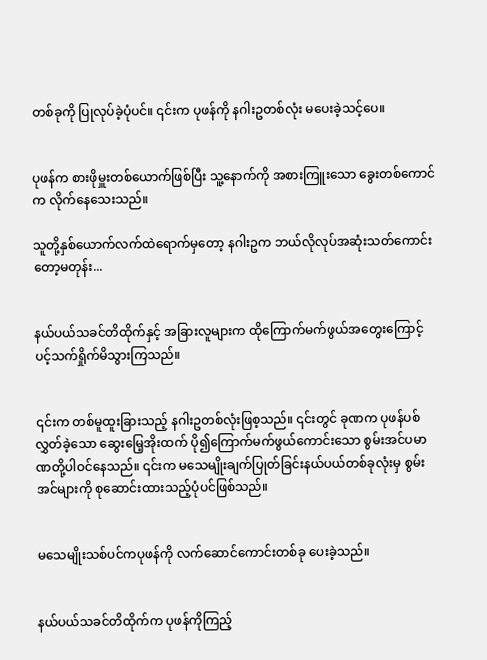တစ်ခုကို ပြုလုပ်ခဲ့ပုံပင်။ ၎င်းက ပုဖန်ကို နဂါးဥတစ်လုံး မပေးခဲ့သင့်ပေ။


ပုဖန်က စားဖိုမှူးတစ်ယောက်ဖြစ်ပြီး သူ့နောက်ကို အစားကြူးသော ခွေးတစ်ကောင်က လိုက်နေသေးသည်။

သူတို့နှစ်ယောက်လက်ထဲရောက်မှတော့ နဂါးဥက ဘယ်လိုလုပ်အဆုံးသတ်ကောင်းတော့မတုန်း...


နယ်ပယ်သခင်တိထိုက်နှင့် အခြားလူများက ထိုကြောက်မက်ဖွယ်အတွေးကြောင့် ပင့်သက်ရှိုက်မိသွားကြသည်။


၎င်းက တစ်မူထူးခြားသည့် နဂါးဥတစ်လုံးဖြစ့သည်။ ၎င်းတွင် ခုဏက ပုဖန်ပစ်လွှတ်ခဲ့သော ဆွေးမြေ့အိုးထက် ပို၍ကြောက်မက်ဖွယ်ကောင်းသော စွမ်းအင်ပမာဏတို့ပါဝင်နေသည်။ ၎င်းက မသေမျိုးချက်ပြုတ်ခြင်းနယ်ပယ်တစ်ခုလုံးမှ စွမ်းအင်များကို စုဆောင်းထားသည့်ပုံပင်ဖြစ်သည်။


မသေမျိုးသစ်ပင်ကပုဖန်ကို လက်ဆောင်ကောင်းတစ်ခု ပေးခဲ့သည်။


နယ်ပယ်သခင်တိထိုက်က ပုဖန်ကိုကြည့်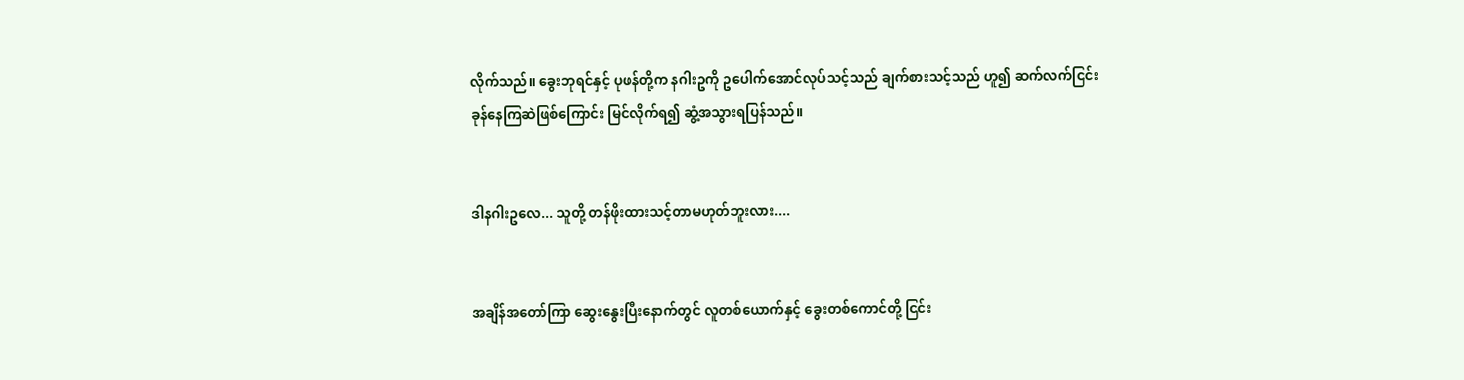လိုက်သည်။ ခွေးဘုရင်နှင့် ပုဖန်တို့က နဂါးဥကို ဥပေါက်အောင်လုပ်သင့်သည် ချက်စားသင့်သည် ဟူ၍ ဆက်လက်ငြင်းခုန်နေကြဆဲဖြစ်ကြောင်း မြင်လိုက်ရ၍ ဆွံ့အသွားရပြန်သည်။


ဒါနဂါးဥလေ... သူတို့ တန်ဖိုးထားသင့်တာမဟုတ်ဘူးလား....


အချိန်အတော်ကြာ ဆွေးနွေးပြီးနောက်တွင် လူတစ်ယောက်နှင့် ခွေးတစ်ကောင်တို့ ငြင်း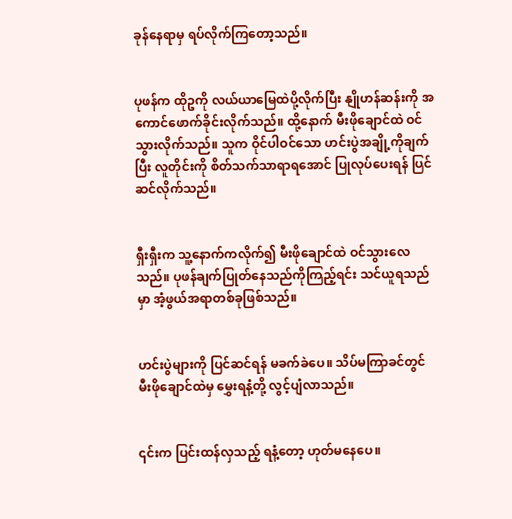ခုန်နေရာမှ ရပ်လိုက်ကြတော့သည်။


ပုဖန်က ထိုဥကို လယ်ယာမြေထဲပို့လိုက်ပြီး နျိုဟန်ဆန်းကို အကောင်ဖောက်ခိုင်းလိုက်သည်။ ထို့နောက် မီးဖိုချောင်ထဲ ဝင်သွားလိုက်သည်။ သူက ဝိုင်ပါဝင်သော ဟင်းပွဲအချို့ကိုချက်ပြီး လူတိုင်းကို စိတ်သက်သာရာရအောင် ပြုလုပ်ပေးရန် ပြင်ဆင်လိုက်သည်။


ရှီးရှီးက သူ့နောက်ကလိုက်၍ မီးဖိုချောင်ထဲ ဝင်သွားလေသည်။ ပုဖန်ချက်ပြုတ်နေသည်ကိုကြည့်ရင်း သင်ယူရသည်မှာ အံ့ဖွယ်အရာတစ်ခုဖြစ်သည်။


ဟင်းပွဲများကို ပြင်ဆင်ရန် မခက်ခဲပေ။ သိပ်မကြာခင်တွင် မီးဖိုချောင်ထဲမှ မွှေးရနံ့တို့ လွင့်ပျံလာသည်။


၎င်းက ပြင်းထန်လှသည့် ရနံ့တော့ ဟုတ်မနေပေ။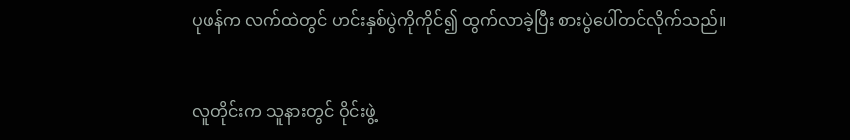ပုဖန်က လက်ထဲတွင် ဟင်းနှစ်ပွဲကိုကိုင်၍ ထွက်လာခဲ့ပြီး စားပွဲပေါ်တင်လိုက်သည်။


လူတိုင်းက သူနားတွင် ဝိုင်းဖွဲ့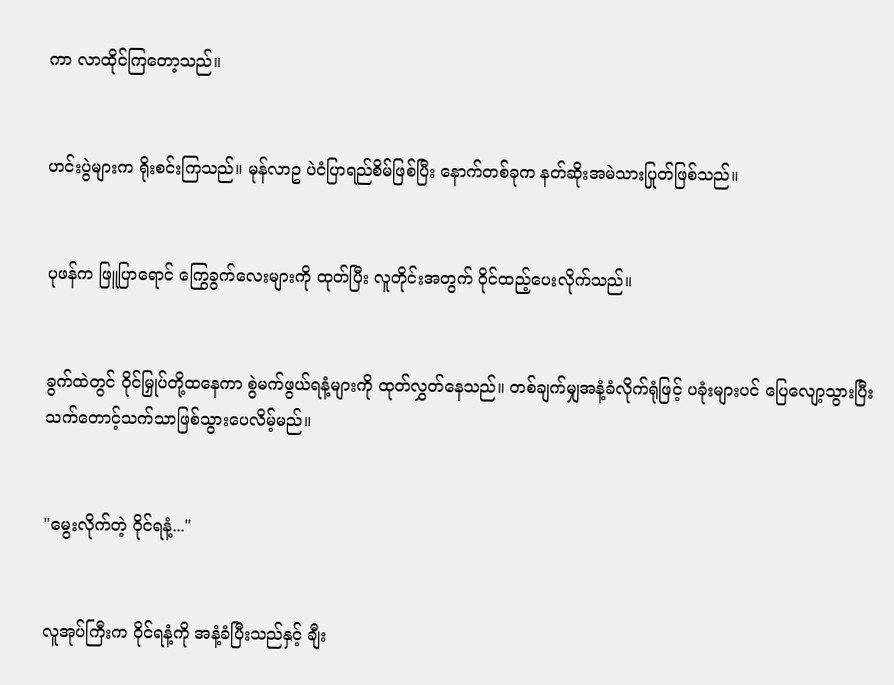ကာ လာထိုင်ကြတော့သည်။


ဟင်းပွဲများက ရိုးစင်းကြသည်။ မုန်လာဥ ပဲငံပြာရည်စိမ်ဖြစ်ပြီး နောက်တစ်ခုက နတ်ဆိုးအမဲသားပြုတ်ဖြစ်သည်။


ပုဖန်က ဖြူပြာရောင် ကြွေခွက်လေးများကို ထုတ်ပြီး လူတိုင်းအတွက် ဝိုင်ထည့်ပေးလိုက်သည်။


ခွက်ထဲတွင် ဝိုင်မြှုပ်တို့ထနေကာ စွဲမက်ဖွယ်ရနံ့များကို ထုတ်လွှတ်နေသည်။ တစ်ချက်မျှအနံ့ခံလိုက်ရုံဖြင့် ပခုံးများပင် ပြေလျော့သွားပြီး သက်တောင့်သက်သာဖြစ်သွားပေလိမ့်မည်။


"မွေးလိုက်တဲ့ ဝိုင်ရနံ့..."


လူအုပ်ကြီးက ဝိုင်ရနံ့ကို အနံ့ခံပြီးသည်နှင့် ချီး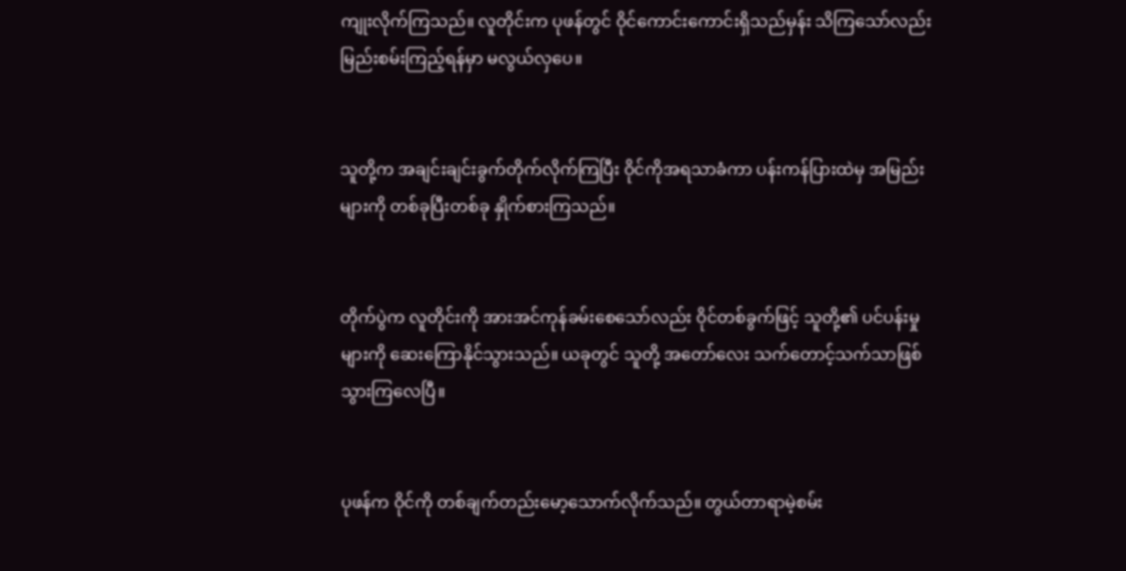ကျုးလိုက်ကြသည်။ လူတိုင်းက ပုဖန်တွင် ဝိုင်ကောင်းကောင်းရှိသည်မှန်း သိကြသော်လည်း မြည်းစမ်းကြည့်ရန်မှာ မလွယ်လှပေ။


သူတို့က အချင်းချင်းခွက်တိုက်လိုက်ကြပြီး ဝိုင်ကိုအရသာခံကာ ပန်းကန်ပြားထဲမှ အမြည်းများကို တစ်ခုပြီးတစ်ခု နှိုက်စားကြသည်။


တိုက်ပွဲက လူတိုင်းကို အားအင်ကုန်ခမ်းစေသော်လည်း ဝိုင်တစ်ခွက်ဖြင့် သူတို့၏ ပင်ပန်းမှုများကို ဆေးကြောနိုင်သွားသည်။ ယခုတွင် သူတို့ အတော်လေး သက်တောင့်သက်သာဖြစ်သွားကြလေပြီ။


ပုဖန်က ဝိုင်ကို တစ်ချက်တည်းမော့သောက်လိုက်သည်။ တွယ်တာရာမဲ့စမ်း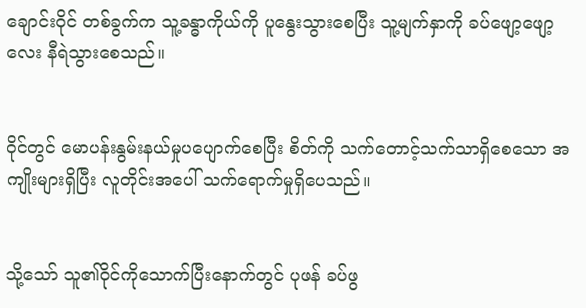ချောင်းဝိုင် တစ်ခွက်က သူ့ခန္ဓာကိုယ်ကို ပူနွေးသွားစေပြီး သူ့မျက်နှာကို ခပ်ဖျော့ဖျော့လေး နီရဲသွားစေသည်။


ဝိုင်တွင် မောပန်းနွမ်းနယ်မှုပပျောက်စေပြီး စိတ်ကို သက်တောင့်သက်သာရှိစေသော အကျိုးများရှိပြီး လူတိုင်းအပေါ် သက်ရောက်မှုရှိပေသည်။


သို့သော် သူ၏ဝိုင်ကိုသောက်ပြီးနောက်တွင် ပုဖန် ခပ်ဖွ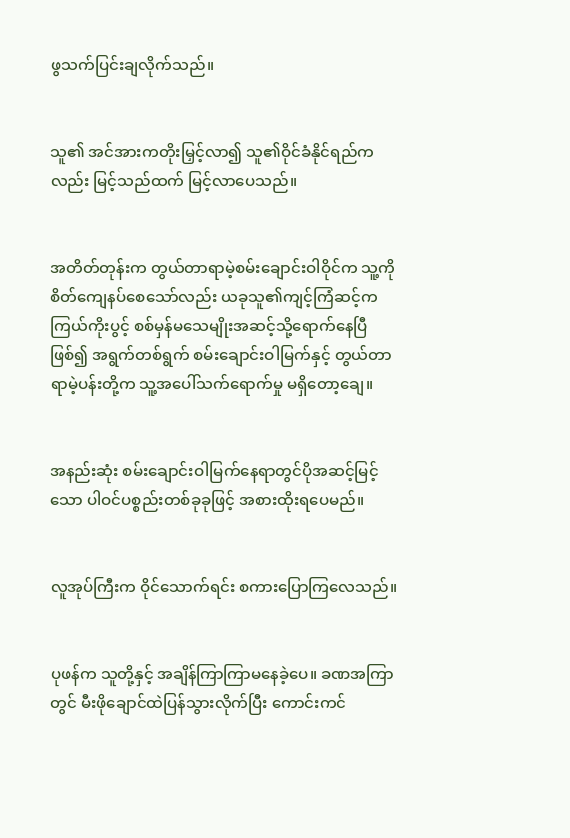ဖွသက်ပြင်းချလိုက်သည်။


သူ၏ အင်အားကတိုးမြှင့်လာ၍ သူ၏ဝိုင်ခံနိုင်ရည်ကလည်း မြင့်သည်ထက် မြင့်လာပေသည်။


အတိတ်တုန်းက တွယ်တာရာမဲ့စမ်းချောင်းဝါဝိုင်က သူ့ကိုစိတ်ကျေနပ်စေသော်လည်း ယခုသူ၏ကျင့်ကြံဆင့်က ကြယ်ကိုးပွင့် စစ်မှန်မသေမျိုးအဆင့်သို့ရောက်နေပြီဖြစ်၍ အရွက်တစ်ရွက် စမ်းချောင်းဝါမြက်နှင့် တွယ်တာရာမဲ့ပန်းတို့က သူ့အပေါ်သက်ရောက်မှု မရှိတော့ချေ။


အနည်းဆုံး စမ်းချောင်းဝါမြက်နေရာတွင်ပိုအဆင့်မြင့်သော ပါဝင်ပစ္စည်းတစ်ခုခုဖြင့် အစားထိုးရပေမည်။


လူအုပ်ကြီးက ဝိုင်သောက်ရင်း စကားပြောကြလေသည်။


ပုဖန်က သူတို့နှင့် အချိန်ကြာကြာမနေခဲ့ပေ။ ခဏအကြာတွင် မီးဖိုချောင်ထဲပြန်သွားလိုက်ပြီး ကောင်းကင်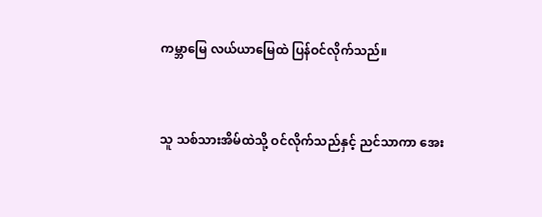ကမ္ဘာမြေ လယ်ယာမြေထဲ ပြန်ဝင်လိုက်သည်။


သူ သစ်သားအိမ်ထဲသို့ ဝင်လိုက်သည်နှင့် ညင်သာကာ အေး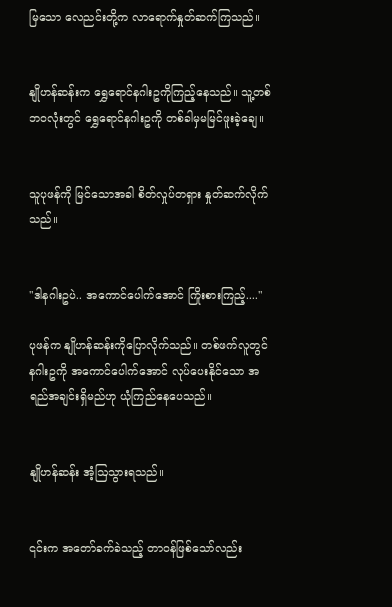မြသော လေညင်းတို့က လာရောက်နှုတ်ဆက်ကြသည်။


နျိုဟန်ဆန်းက ရွှေရောင်နဂါးဥကိုကြည့်နေသည်။ သူ့တစ်ဘဝလုံးတွင် ရွှေရောင်နဂါးဥကို တစ်ခါမှမမြင်ဖူးခဲ့ချေ။


သူပုဖန်ကို မြင်သောအခါ စိတ်လှုပ်တရှား နှုတ်ဆက်လိုက်သည်။


"ဒါနဂါးဥပဲ.. အကောင်ပေါက်အောင် ကြိုးစားကြည့်...."

ပုဖန်က နျိုဟန်ဆန်းကိုပြောလိုက်သည်။ တစ်ဖက်လူတွင် နဂါးဥကို အကောင်ပေါက်အောင် လုပ်ပေးနိုင်သော အရည်အချင်းရှိမည်ဟု ယုံကြည်နေပေသည်။


နျိုဟန်ဆန်း အံ့ဩသွားရသည်။


၎င်းက အတော်ခက်ခဲသည့် တာဝန်ဖြစ်သော်လည်း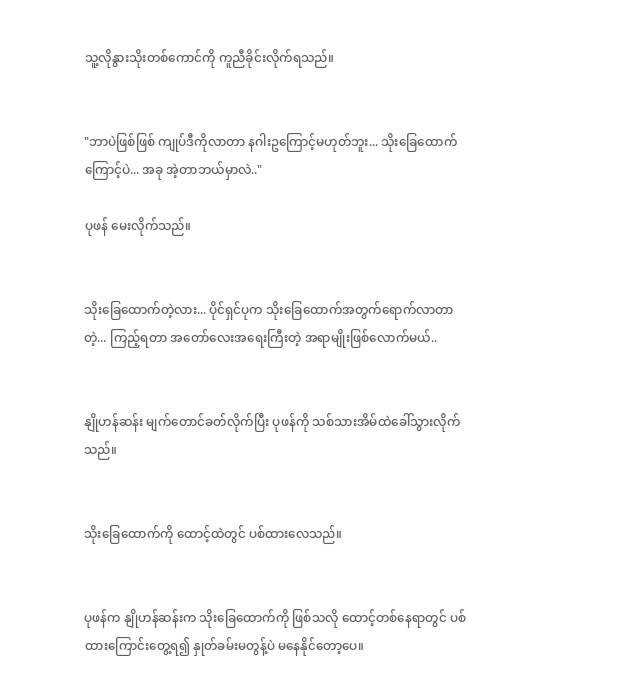သူ့လိုနွားသိုးတစ်ကောင်ကို ကူညီခိုင်းလိုက်ရသည်။


"ဘာပဲဖြစ်ဖြစ် ကျုပ်ဒီကိုလာတာ နဂါးဥကြောင့်မဟုတ်ဘူး... သိုးခြေထောက်ကြောင့်ပဲ... အခု အဲ့တာဘယ်မှာလဲ.."

ပုဖန် မေးလိုက်သည်။


သိုးခြေထောက်တဲ့လား... ပိုင်ရှင်ပုက သိုးခြေထောက်အတွက်ရောက်လာတာတဲ့... ကြည့်ရတာ အတော်လေးအရေးကြီးတဲ့ အရာမျိုးဖြစ်လောက်မယ်..


နျိုဟန်ဆန်း မျက်တောင်ခတ်လိုက်ပြီး ပုဖန်ကို သစ်သားအိမ်ထဲခေါ်သွားလိုက်သည်။


သိုးခြေထောက်ကို ထောင့်ထဲတွင် ပစ်ထားလေသည်။


ပုဖန်က နျိုဟန်ဆန်းက သိုးခြေထောက်ကို ဖြစ်သလို ထောင့်တစ်နေရာတွင် ပစ်ထားကြောင်းတွေ့ရ၍ နှုတ်ခမ်းမတွန့်ပဲ မနေနိုင်တော့ပေ။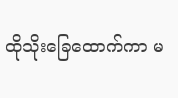ထိုသိုးခြေထောက်ကာ မ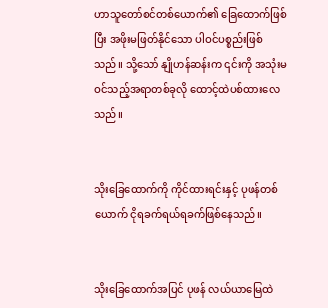ဟာသူတော်စင်တစ်ယောက်၏ ခြေထောက်ဖြစ်ပြီး အဖိုးမဖြတ်နိုင်သော ပါဝင်ပစ္စည်းဖြစ်သည်။ သို့သော် နျိုဟန်ဆန်းက ၎င်းကို အသုံးမဝင်သည့်အရာတစ်ခုလို ထောင့်ထဲပစ်ထားလေသည်။


သိုးခြေထောက်ကို ကိုင်ထားရင်းနှင့် ပုဖန်တစ်ယောက် ငိုရခက်ရယ်ရခက်ဖြစ်နေသည်။


သိုးခြေထောက်အပြင် ပုဖန် လယ်ယာမြေထဲ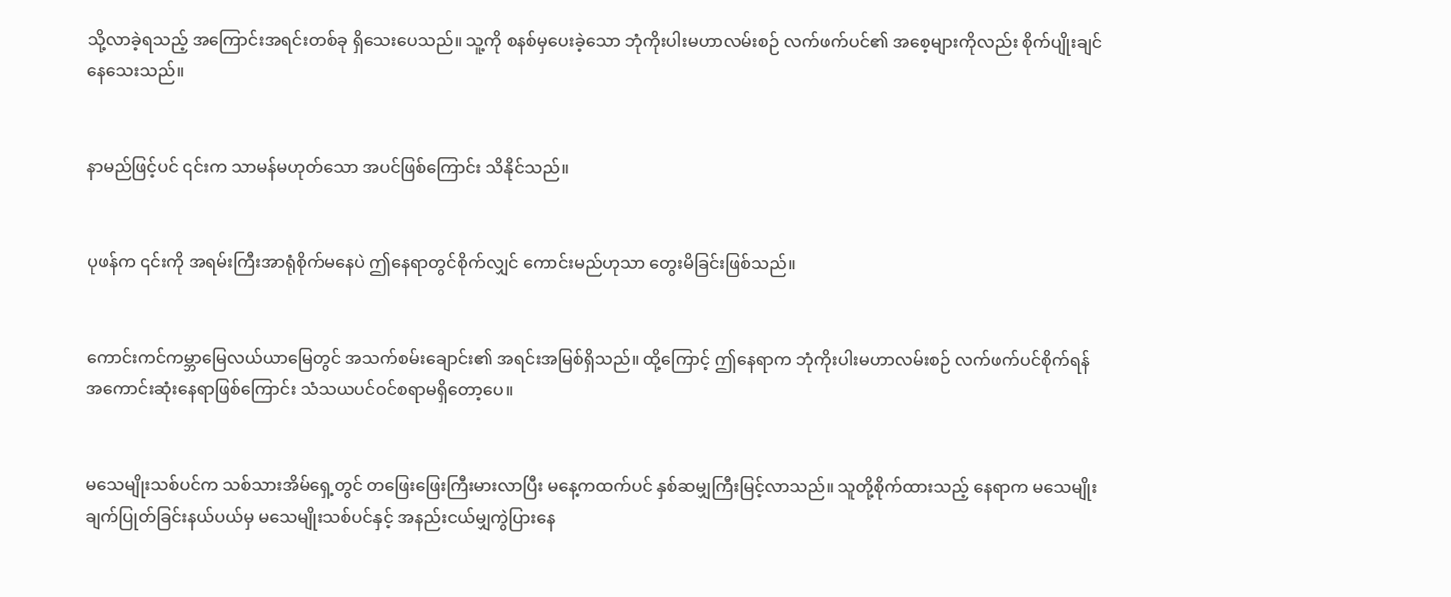သို့လာခဲ့ရသည့် အကြောင်းအရင်းတစ်ခု ရှိသေးပေသည်။ သူ့ကို စနစ်မှပေးခဲ့သော ဘုံကိုးပါးမဟာလမ်းစဉ် လက်ဖက်ပင်၏ အစေ့များကိုလည်း စိုက်ပျိုးချင်နေသေးသည်။


နာမည်ဖြင့်ပင် ၎င်းက သာမန်မဟုတ်သော အပင်ဖြစ်ကြောင်း သိနိုင်သည်။


ပုဖန်က ၎င်းကို အရမ်းကြီးအာရုံစိုက်မနေပဲ ဤနေရာတွင်စိုက်လျှင် ကောင်းမည်ဟုသာ တွေးမိခြင်းဖြစ်သည်။


ကောင်းကင်ကမ္ဘာမြေလယ်ယာမြေတွင် အသက်စမ်းချောင်း၏ အရင်းအမြစ်ရှိသည်။ ထို့ကြောင့် ဤနေရာက ဘုံကိုးပါးမဟာလမ်းစဉ် လက်ဖက်ပင်စိုက်ရန် အကောင်းဆုံးနေရာဖြစ်ကြောင်း သံသယပင်ဝင်စရာမရှိတော့ပေ။


မသေမျိုးသစ်ပင်က သစ်သားအိမ်ရှေ့တွင် တဖြေးဖြေးကြီးမားလာပြီး မနေ့ကထက်ပင် နှစ်ဆမျှကြီးမြင့်လာသည်။ သူတို့စိုက်ထားသည့် နေရာက မသေမျိုးချက်ပြုတ်ခြင်းနယ်ပယ်မှ မသေမျိုးသစ်ပင်နှင့် အနည်းငယ်မျှကွဲပြားနေ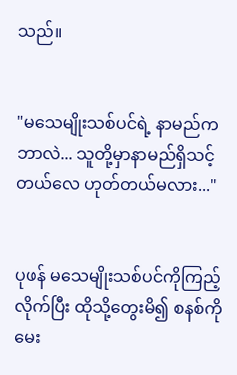သည်။


"မသေမျိုးသစ်ပင်ရဲ့ နာမည်က ဘာလဲ... သူတို့မှာနာမည်ရှိသင့်တယ်လေ ဟုတ်တယ်မလား..."


ပုဖန် မသေမျိုးသစ်ပင်ကိုကြည့်လိုက်ပြီး ထိုသို့တွေးမိ၍ စနစ်ကိုမေး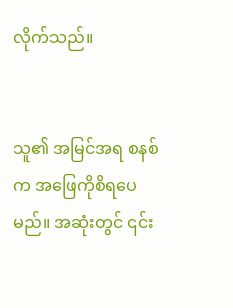လိုက်သည်။


သူ၏ အမြင်အရ စနစ်က အဖြေကိုစိရပေမည်။ အဆုံးတွင် ၎င်း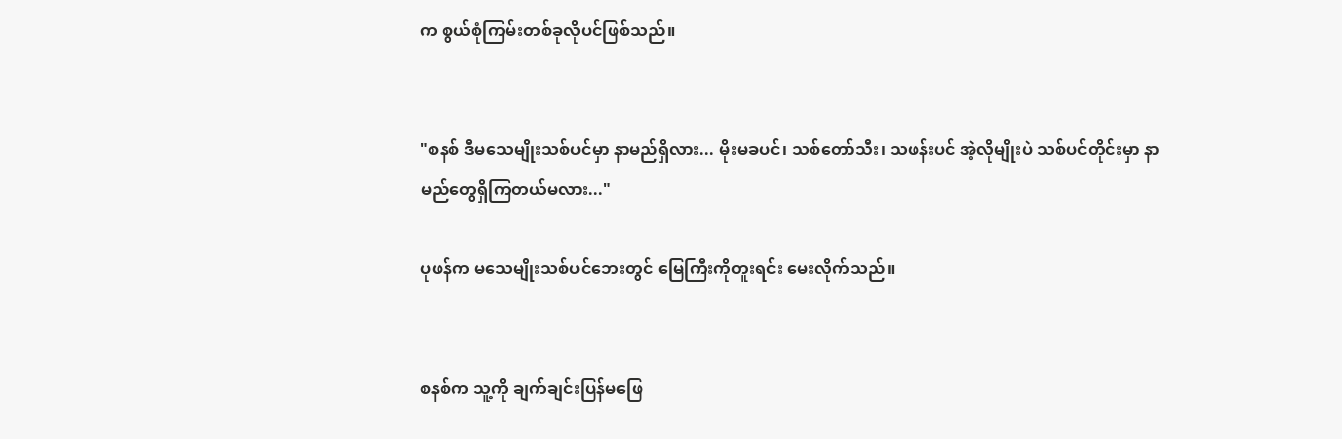က စွယ်စုံကြမ်းတစ်ခုလိုပင်ဖြစ်သည်။


"စနစ် ဒီမသေမျိုးသစ်ပင်မှာ နာမည်ရှိလား... မိုးမခပင်၊ သစ်တော်သီး၊ သဖန်းပင် အဲ့လိုမျိုးပဲ သစ်ပင်တိုင်းမှာ နာမည်တွေရှိကြတယ်မလား..."

ပုဖန်က မသေမျိုးသစ်ပင်ဘေးတွင် မြေကြီးကိုတူးရင်း မေးလိုက်သည်။


စနစ်က သူ့ကို ချက်ချင်းပြန်မဖြေ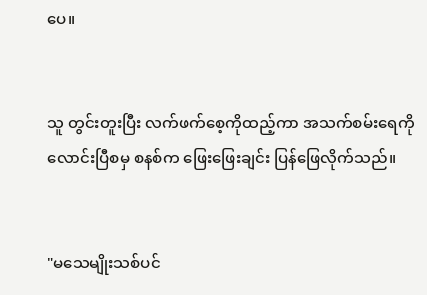ပေ။


သူ တွင်းတူးပြီး လက်ဖက်စေ့ကိုထည့်ကာ အသက်စမ်းရေကိုလောင်းပြီစမှ စနစ်က ဖြေးဖြေးချင်း ပြန်ဖြေလိုက်သည်။


"မသေမျိုးသစ်ပင်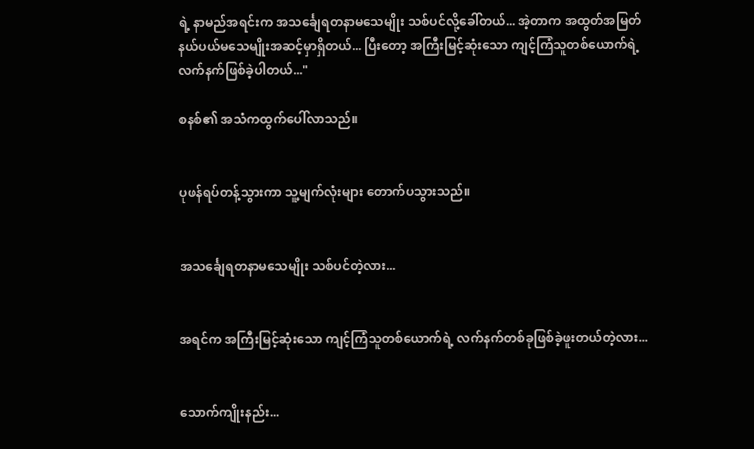ရဲ့ နာမည်အရင်းက အသင်္ချေရတနာမသေမျိုး သစ်ပင်လို့ခေါ်တယ်... အဲ့တာက အထွတ်အမြတ်နယ်ပယ်မသေမျိုးအဆင့်မှာရှိတယ်... ပြီးတော့ အကြီးမြင့်ဆုံးသော ကျင့်ကြံသူတစ်ယောက်ရဲ့ လက်နက်ဖြစ်ခဲ့ပါတယ်..."

စနစ်၏ အသံကထွက်ပေါ်လာသည်။


ပုဖန်ရပ်တန့်သွားကာ သူ့မျက်လုံးများ တောက်ပသွားသည်။


အသင်္ချေရတနာမသေမျိုး သစ်ပင်တဲ့လား...


အရင်က အကြီးမြင့်ဆုံးသော ကျင့်ကြံသူတစ်ယောက်ရဲ့ လက်နက်တစ်ခုဖြစ်ခဲ့ဖူးတယ်တဲ့လား...


သောက်ကျိုးနည်း...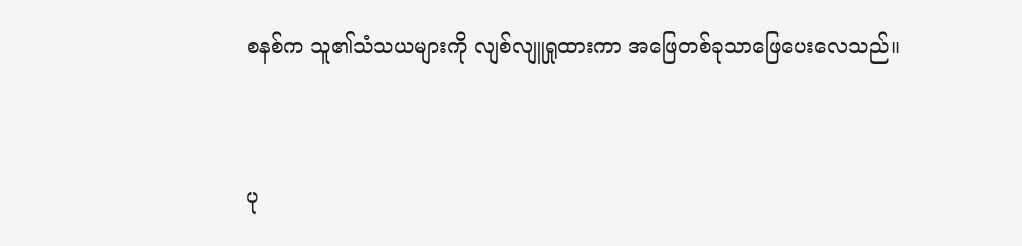စနစ်က သူ၏သံသယများကို လျစ်လျူရှုထားကာ အဖြေတစ်ခုသာဖြေပေးလေသည်။


ပု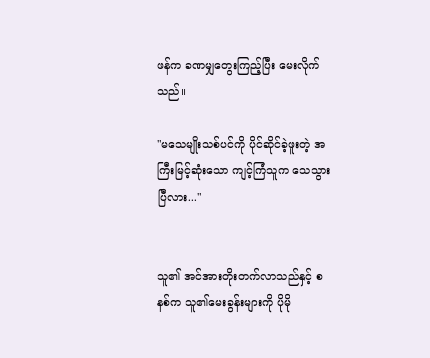ဖန်က ခဏမျှတွေးကြည့်ပြီး မေးလိုက်သည်။

"မသေမျိုးသစ်ပင်ကို ပိုင်ဆိုင်ခဲ့ဖူးတဲ့ အကြီးမြင့်ဆုံးသော ကျင့်ကြံသူက သေသွားပြီလား..."


သူ၏ အင်အားတိုးတက်လာသည်နှင့် စနစ်က သူ၏မေးခွန်းများကို ပိုမို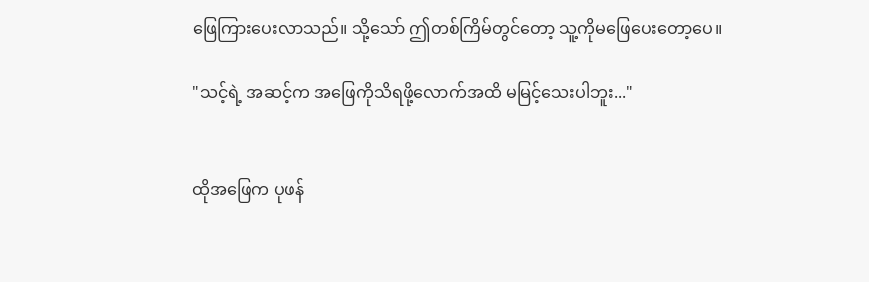ဖြေကြားပေးလာသည်။ သို့သော် ဤတစ်ကြိမ်တွင်တော့ သူ့ကိုမဖြေပေးတော့ပေ။

"သင့်ရဲ့ အဆင့်က အဖြေကိုသိရဖို့လောက်အထိ မမြင့်သေးပါဘူး..."


ထိုအဖြေက ပုဖန်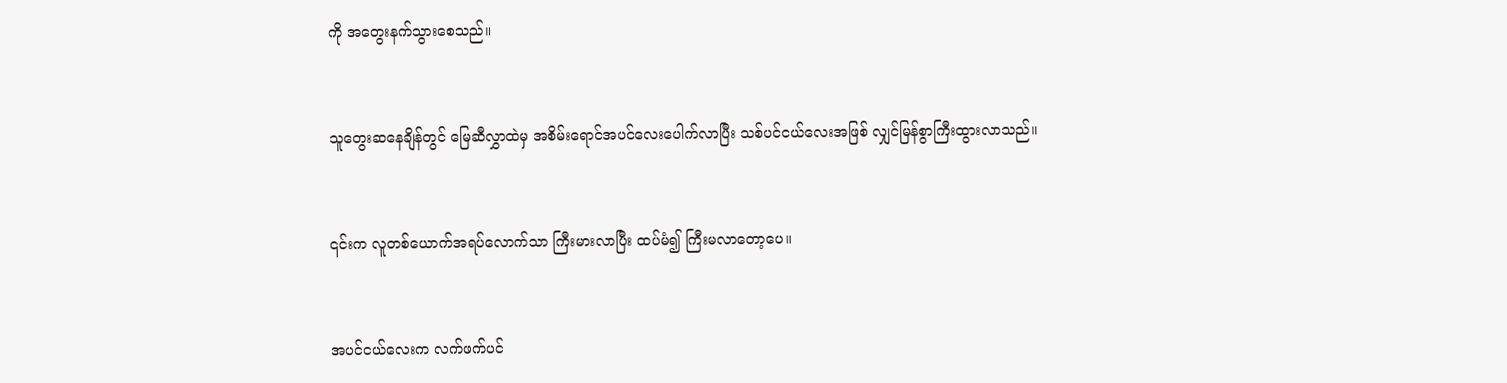ကို အတွေးနက်သွားစေသည်။


သူတွေးဆနေချိန်တွင် မြေဆီလွှာထဲမှ အစိမ်းရောင်အပင်လေးပေါက်လာပြီး သစ်ပင်ငယ်လေးအဖြစ် လျှင်မြန်စွာကြီးထွားလာသည်။


၎င်းက လူတစ်ယောက်အရပ်လောက်သာ ကြီးမားလာပြီး ထပ်မံ၍ ကြီးမလာတော့ပေ။


အပင်ငယ်လေးက လက်ဖက်ပင်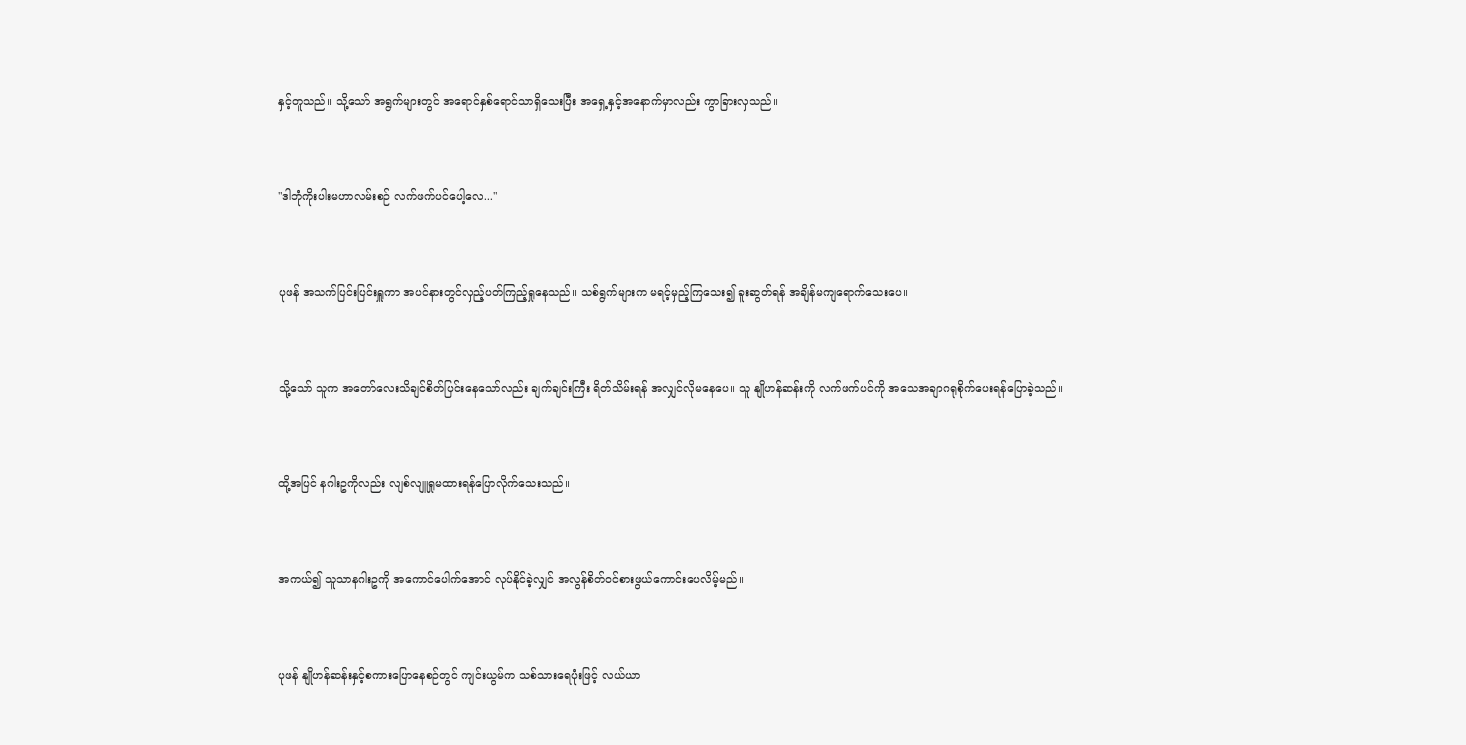နှင့်တူသည်။ သို့သော် အရွက်များတွင် အရောင်နှစ်ရောင်သာရှိသေးပြီး အရှေ့နှင့်အနောက်မှာလည်း ကွာခြားလှသည်။


"ဒါဘုံကိုးပါးမဟာလမ်းစဉ် လက်ဖက်ပင်ပေါ့လေ..."


ပုဖန် အသက်ပြင်းပြင်းရှူကာ အပင်နားတွင်လှည့်ပတ်ကြည့်ရှုနေသည်။ သစ်ရွက်များက မရင့်မှည့်ကြသေး၍ ခူးဆွတ်ရန် အချိန်မကျရောက်သေးပေ။


သို့သော် သူက အတော်လေးသိချင်စိတ်ပြင်းနေသော်လည်း ချက်ချင်းကြီး ရိတ်သိမ်းရန် အလျှင်လိုမနေပေ။ သူ နျိုဟန်ဆန်းကို လက်ဖက်ပင်ကို အသေအချာဂရုစိုက်ပေးရန်ပြောခဲ့သည်။


ထို့အပြင် နဂါးဥကိုလည်း လျစ်လျူရှုမထားရန်ပြောလိုက်သေးသည်။


အကယ်၍ သူသာနဂါးဥကို အကောင်ပေါက်အောင် လုပ်နိုင်ခဲ့လျှင် အလွန်စိတ်ဝင်စားဖွယ်ကောင်းပေလိမ့်မည်။


ပုဖန် နျိုဟန်ဆန်းနှင့်စကားပြောနေစဉ်တွင် ကျင်းယွမ်က သစ်သားရေပုံးဖြင့် လယ်ယာ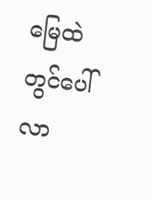မြေထဲတွင်ပေါ်လာ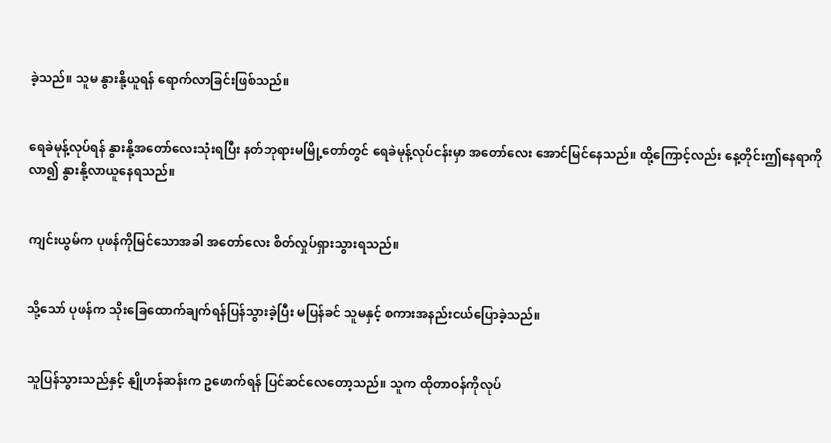ခဲ့သည်။ သူမ နွားနို့ယူရန် ရောက်လာခြင်းဖြစ်သည်။


ရေခဲမုန့်လုပ်ရန် နွားနို့အတော်လေးသုံးရပြီး နတ်ဘုရားမမြို့တော်တွင် ရေခဲမုန့်လုပ်ငန်းမှာ အတော်လေး အောင်မြင်နေသည်။ ထို့ကြောင့်လည်း နေ့တိုင်းဤနေရာကိုလာ၍ နွားနို့လာယူနေရသည်။


ကျင်းယွမ်က ပုဖန်ကိုမြင်သောအခါ အတော်လေး စိတ်လှုပ်ရှားသွားရသည်။


သို့သော် ပုဖန်က သိုးခြေထောက်ချက်ရန်ပြန်သွားခဲ့ပြီး မပြန်ခင် သူမနှင့် စကားအနည်းငယ်ပြောခဲ့သည်။


သူပြန်သွားသည်နှင့် နျိုဟန်ဆန်းက ဥဖောက်ရန် ပြင်ဆင်လေတော့သည်။ သူက ထိုတာဝန်ကိုလုပ်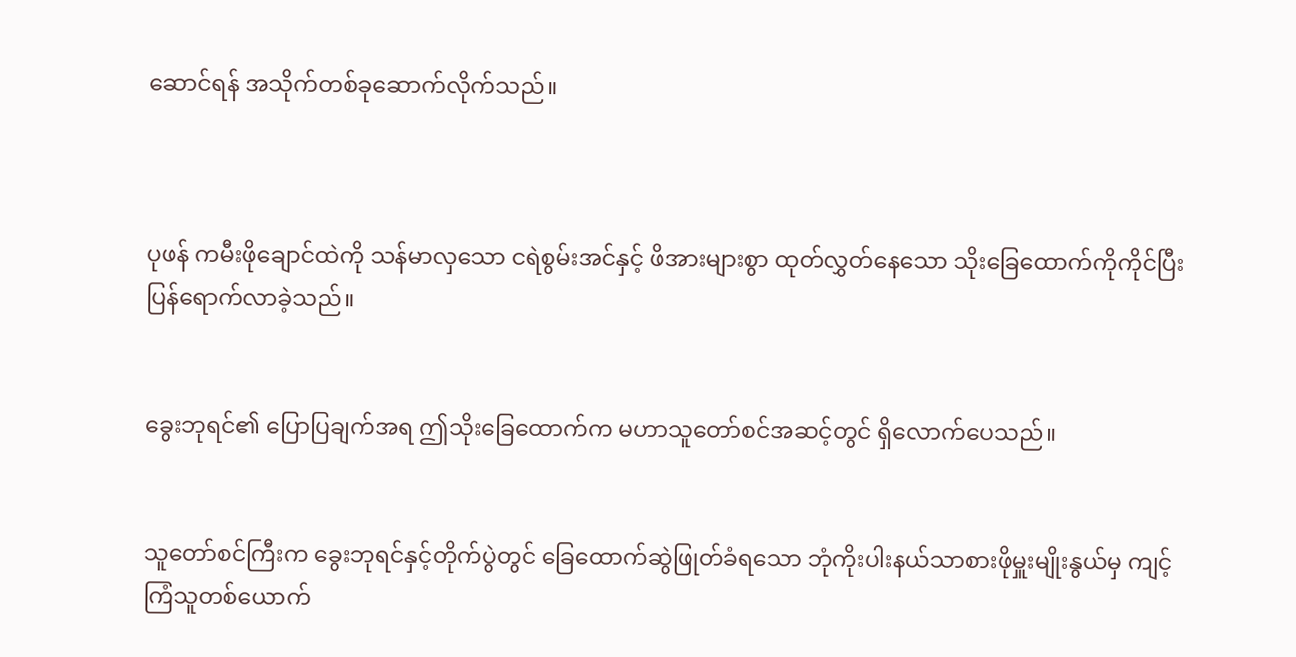ဆောင်ရန် အသိုက်တစ်ခုဆောက်လိုက်သည်။



ပုဖန် ကမီးဖိုချောင်ထဲကို သန်မာလှသော ငရဲစွမ်းအင်နှင့် ဖိအားများစွာ ထုတ်လွှတ်နေသော သိုးခြေထောက်ကိုကိုင်ပြီး ပြန်ရောက်လာခဲ့သည်။


ခွေးဘုရင်၏ ပြောပြချက်အရ ဤသိုးခြေထောက်က မဟာသူတော်စင်အဆင့်တွင် ရှိလောက်ပေသည်။


သူတော်စင်ကြီးက ခွေးဘုရင်နှင့်တိုက်ပွဲတွင် ခြေထောက်ဆွဲဖြုတ်ခံရသော ဘုံကိုးပါးနယ်သာစားဖိုမှူးမျိုးနွယ်မှ ကျင့်ကြံသူတစ်ယောက်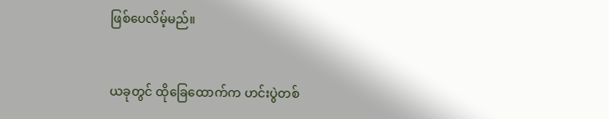ဖြစ်ပေလိမ့်မည်။


ယခုတွင် ထိုခြေထောက်က ဟင်းပွဲတစ်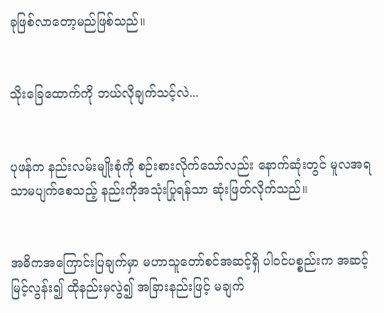ခုဖြစ်လာတော့မည်ဖြစ်သည်။


သိုးခြေထောက်ကို ဘယ်လိုချက်သင့်လဲ...


ပုဖန်က နည်းလမ်းမျိုးစုံကို စဉ်းစားလိုက်သော်လည်း နောက်ဆုံးတွင် မူလအရသာမပျက်စေသည့် နည်းကိုအသုံးပြုရန်သာ ဆုံးဖြတ်လိုက်သည်။


အဓိကအကြောင်းပြချက်မှာ မဟာသူတော်စင်အဆင့်ရှိ ပါဝင်ပစ္စည်းက အဆင့်မြင့်လွန်း၍ ထိုနည်းမှလွဲ၍ အခြားနည်းဖြင့် မချက်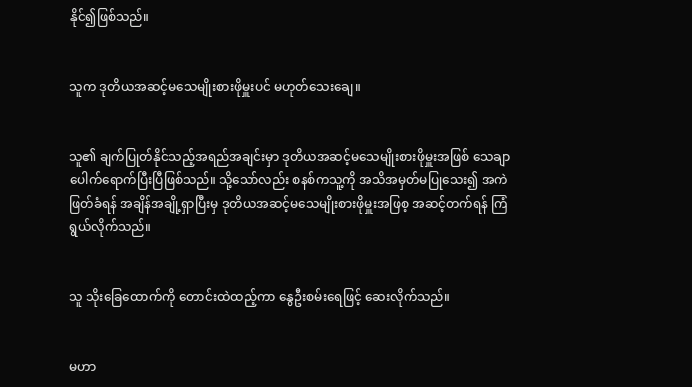နိုင်၍ဖြစ်သည်။


သူက ဒုတိယအဆင့်မသေမျိုးစားဖိုမှူးပင် မဟုတ်သေးချေ။


သူ၏ ချက်ပြုတ်နိုင်သည့်အရည်အချင်းမှာ ဒုတိယအဆင့်မသေမျိုးစားဖိုမှူးအဖြစ် သေချာပေါက်ရောက်ပြီးပြီဖြစ်သည်။ သို့သော်လည်း စနစ်ကသူ့ကို အသိအမှတ်မပြုသေး၍ အကဲဖြတ်ခံရန် အချိန်အချို့ရှာပြီးမှ ဒုတိယအဆင့်မသေမျိုးစားဖိုမှူးအဖြစ့ အဆင့်တက်ရန် ကြံရွယ်လိုက်သည်။


သူ သိုးခြေထောက်ကို တောင်းထဲထည့်ကာ နွေဦးစမ်းရေဖြင့် ဆေးလိုက်သည်။


မဟာ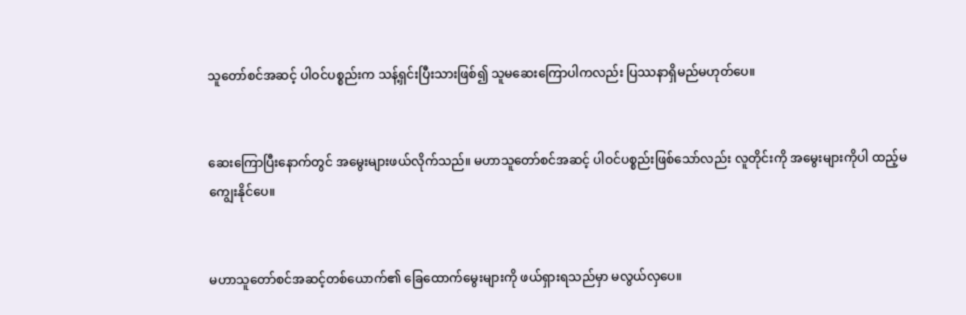သူတော်စင်အဆင့် ပါဝင်ပစ္စည်းက သန့်ရှင်းပြီးသားဖြစ်၍ သူမဆေးကြောပါကလည်း ပြဿနာရှိမည်မဟုတ်ပေ။


ဆေးကြောပြီးနောက်တွင် အမွေးများဖယ်လိုက်သည်။ မဟာသူတော်စင်အဆင့် ပါဝင်ပစ္စည်းဖြစ်သော်လည်း လူတိုင်းကို အမွေးများကိုပါ ထည့်မကျွေးနိုင်ပေ။


မဟာသူတော်စင်အဆင့်တစ်ယောက်၏ ခြေထောက်မွေးများကို ဖယ်ရှားရသည်မှာ မလွယ်လှပေ။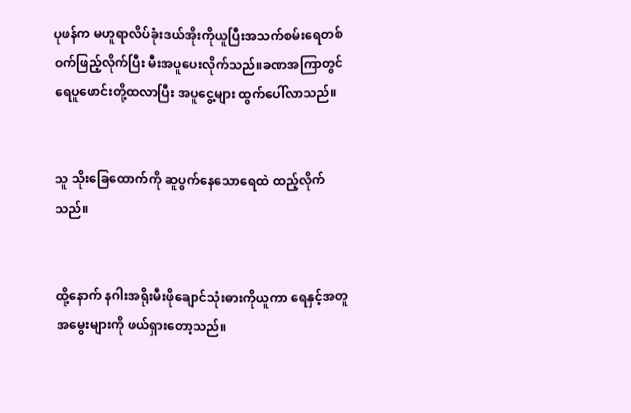ပုဖန်က မဟူရာလိပ်ခုံးဒယ်အိုးကိုယူပြီးအသက်စမ်းရေတစ်ဝက်ဖြည့်လိုက်ပြီး မီးအပူပေးလိုက်သည်။ခဏအကြာတွင် ရေပူဖောင်းတို့ထလာပြီး အပူငွေ့များ ထွက်ပေါ်လာသည်။


သူ သိုးခြေထောက်ကို ဆူပွက်နေသောရေထဲ ထည့်လိုက်သည်။


ထို့နောက် နဂါးအရိုးမီးဖိုချောင်သုံးဓားကိုယူကာ ရေနှင့်အတူ အမွေးများကို ဖယ်ရှားတော့သည်။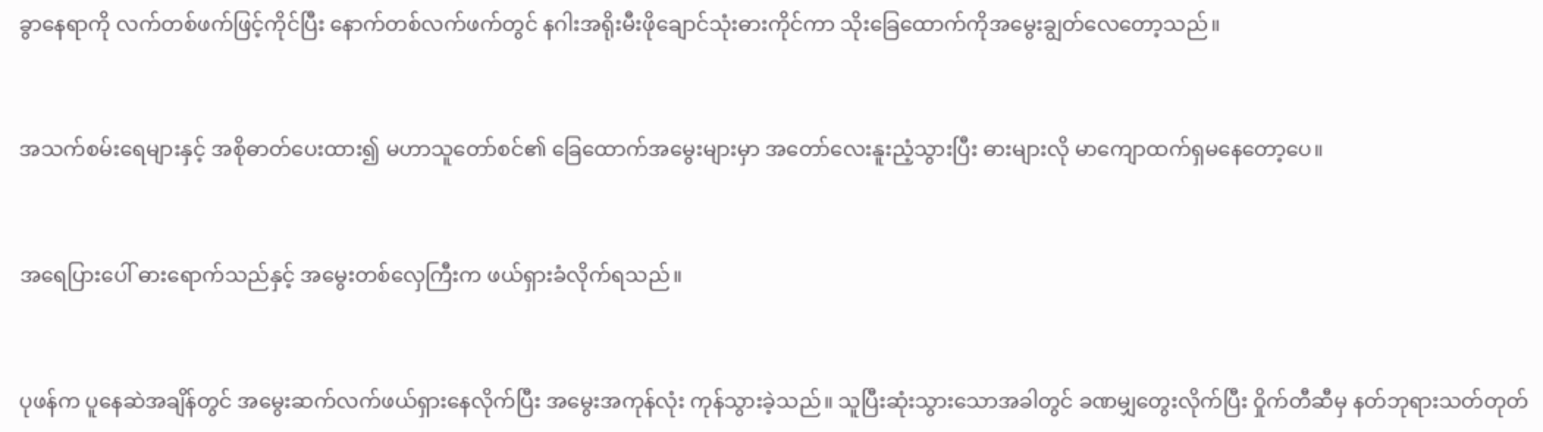ခွာနေရာကို လက်တစ်ဖက်ဖြင့်ကိုင်ပြီး နောက်တစ်လက်ဖက်တွင် နဂါးအရိုးမီးဖိုချောင်သုံးဓားကိုင်ကာ သိုးခြေထောက်ကိုအမွေးချွတ်လေတော့သည်။


အသက်စမ်းရေများနှင့် အစိုဓာတ်ပေးထား၍ မဟာသူတော်စင်၏ ခြေထောက်အမွေးများမှာ အတော်လေးနူးညံ့သွားပြီး ဓားများလို မာကျောထက်ရှမနေတော့ပေ။


အရေပြားပေါ် ဓားရောက်သည်နှင့် အမွေးတစ်လှေကြီးက ဖယ်ရှားခံလိုက်ရသည်။


ပုဖန်က ပူနေဆဲအချိန်တွင် အမွေးဆက်လက်ဖယ်ရှားနေလိုက်ပြီး အမွေးအကုန်လုံး ကုန်သွားခဲ့သည်။ သူပြီးဆုံးသွားသောအခါတွင် ခဏမျှတွေးလိုက်ပြီး ဝှိုက်တီဆီမှ နတ်ဘုရားသတ်တုတ်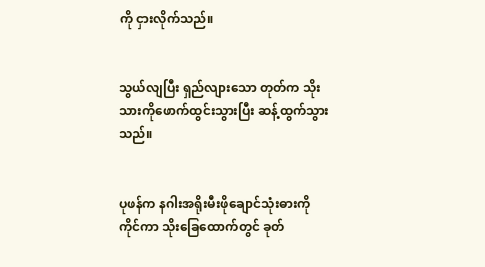ကို ငှားလိုက်သည်။


သွယ်လျပြီး ရှည်လျားသော တုတ်က သိုးသားကိုဖောက်ထွင်းသွားပြီး ဆန့်ထွက်သွားသည်။


ပုဖန်က နဂါးအရိုးမီးဖိုချောင်သုံးဓားကိုကိုင်ကာ သိုးခြေထောက်တွင် ခုတ်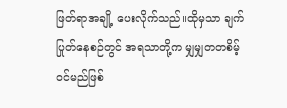ဖြတ်ရာအချို့ ပေးလိုက်သည်။ထိုမှသာ ချက်ပြုတ်နေစဉ်တွင် အရသာတို့က မျှမျှတတစိမ့်ဝင်မည်ဖြစ်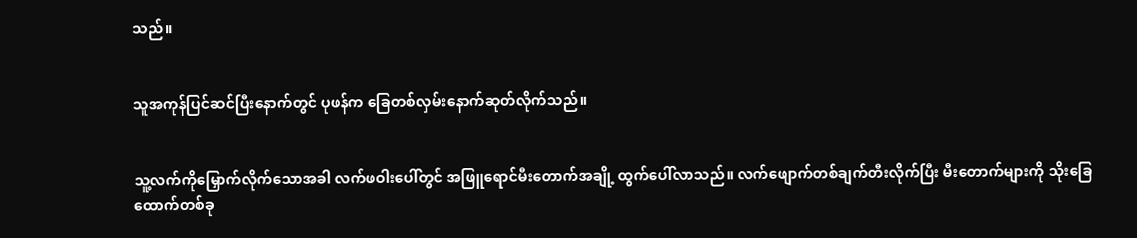သည်။


သူအကုန်ပြင်ဆင်ပြီးနောက်တွင် ပုဖန်က ခြေတစ်လှမ်းနောက်ဆုတ်လိုက်သည်။


သူ့လက်ကိုမြှောက်လိုက်သောအခါ လက်ဖဝါးပေါ်တွင် အဖြူရောင်မီးတောက်အချို့ ထွက်ပေါ်လာသည်။ လက်ဖျောက်တစ်ချက်တီးလိုက်ပြီး မီးတောက်များကို သိုးခြေထောက်တစ်ခု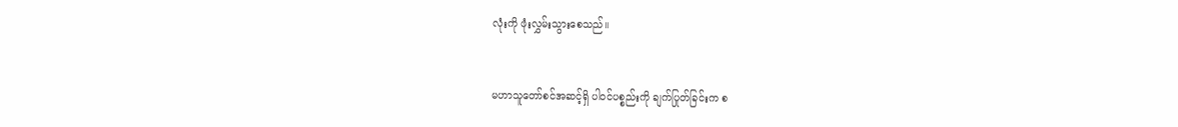လုံးကို ဖုံးလွှမ်းသွားစေသည်။


မဟာသူတော်စင်အဆင့်ရှိ ပါဝင်ပစ္စည်းကို ချက်ပြုတ်ခြင်းက စ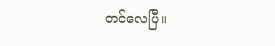တင်လေပြီ။